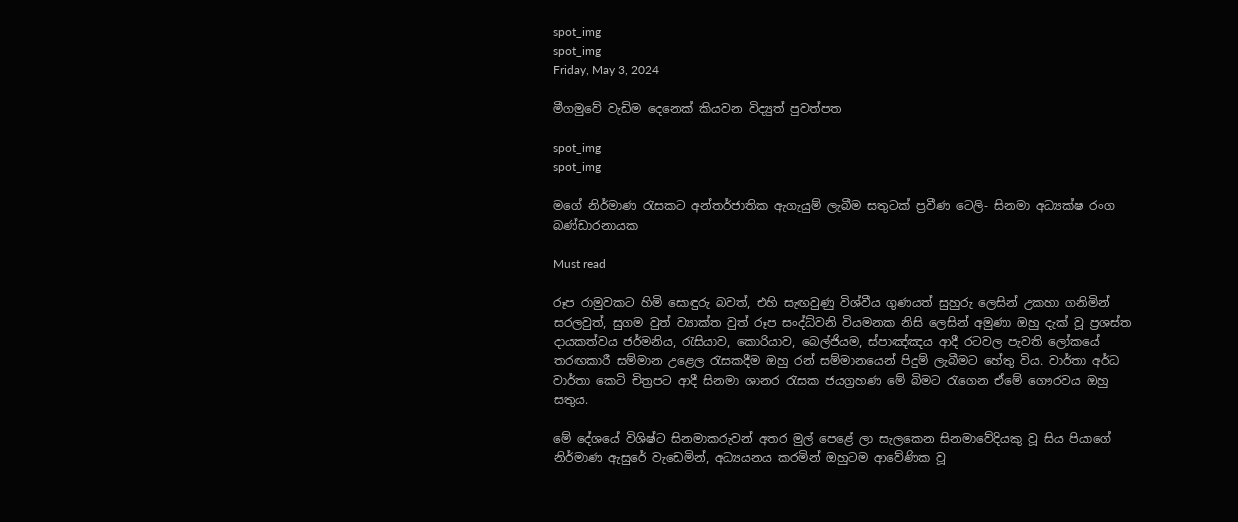spot_img
spot_img
Friday, May 3, 2024

මීගමුවේ වැඩිම දෙනෙක් කියවන විද්‍යුත් පුවත්පත

spot_img
spot_img

මගේ නිර්මාණ රැසකට අන්තර්ජාතික ඇගැයුම් ලැබීම සතුටක් ප්‍රවීණ ටෙලි- සිනමා අධ්‍යක්ෂ රංග බණ්ඩාරනායක

Must read

රූප රාමුවකට හිමි සොඳුරු බවත්, එහි සැඟවුණු විශ්වීය ගුණයත් සුහුරු ලෙසින් උකහා ගනිමින් සරලවුත්, සුගම වුත් ව්‍යාක්ත වුත් රූප සංද්ධ්වනි වියමනක නිසි ලෙසින් අමුණා ඔහු දැක් වූ ප්‍රශස්ත දායකත්වය ජර්මනිය, රැසියාව, කොරියාව, බෙල්ජියම, ස්පාඤ්ඤය ආදී රටවල පැවති ලෝකයේ තරඟකාරී සම්මාන උළෙල රැසකදීම ඔහු රන් සම්මානයෙන් පිදුම් ලැබීමට හේතු විය. වාර්තා අර්ධ වාර්තා කෙටි චිත්‍රපට ආදී සිනමා ශානර රැසක ජයග්‍රහණ මේ බිමට රැගෙන ඒමේ ගෞරවය ඔහු සතුය.

මේ දේශයේ විශිෂ්ට සිනමාකරුවන් අතර මුල් පෙළේ ලා සැලකෙන සිනමාවේදියකු වූ සිය පියාගේ නිර්මාණ ඇසුරේ වැඩෙමින්, අධ්‍යයනය කරමින් ඔහුටම ආවේණික වූ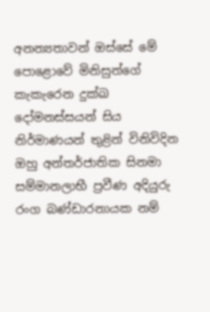අනන්‍යතාවන් ඔස්සේ මේ පොළොවේ මිනිසුන්ගේ කැකැරෙන දුක්ඛ දෝමනස්සයන් සිය නිර්මාණයන් තුළින් විනිවිදින ඔහු අන්තර්ජාතික සිනමා සම්මානලාභී ප්‍රවීණ අදියුරු රංග බණ්ඩාරනායක නම්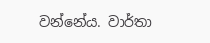වන්නේය. වාර්තා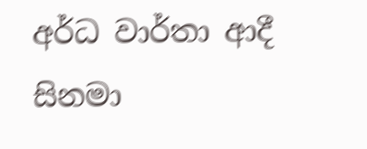අර්ධ වාර්තා ආදී සිනමා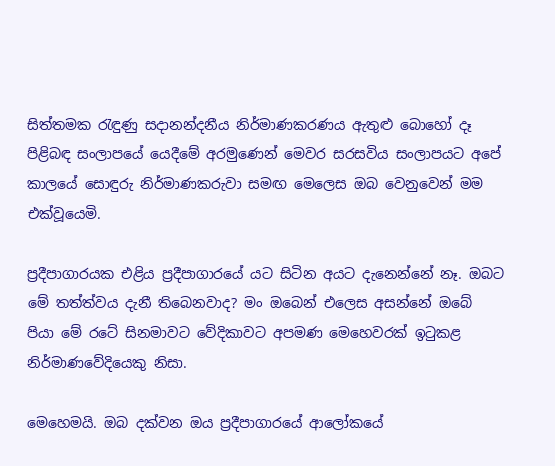සිත්තමක රැඳුණු සදානන්දනීය නිර්මාණකරණය ඇතුළු බොහෝ දෑ පිළිබඳ සංලාපයේ යෙදීමේ අරමුණෙන් මෙවර සරසවිය සංලාපයට අපේ කාලයේ සොඳුරු නිර්මාණකරුවා සමඟ මෙලෙස ඔබ වෙනුවෙන් මම එක්වූයෙමි.

ප්‍රදීපාගාරයක එළිය ප්‍රදීපාගාරයේ යට සිටින අයට දැනෙන්නේ නෑ. ඔබට මේ තත්ත්වය දැනී තිබෙනවාද? මං ඔබෙන් එලෙස අසන්නේ ඔබේ පියා මේ රටේ සිනමාවට වේදිකාවට අපමණ මෙහෙවරක් ඉටුකළ නිර්මාණවේදියෙකු නිසා.

මෙහෙමයි. ඔබ දක්වන ඔය ප්‍රදීපාගාරයේ ආලෝකයේ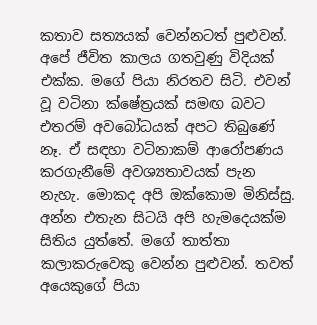කතාව සත්‍යයක් වෙන්නටත් පුළුවන්. අපේ ජීවිත කාලය ගතවුණු විදියක් එක්ක. මගේ පියා නිරතව සිටි. එවන් වූ වටිනා ක්ෂේත්‍රයක් සමඟ බවට එතරම් අවබෝධයක් අපට තිබුණේ නෑ. ඒ සඳහා වටිනාකම් ආරෝපණය කරගැනීමේ අවශ්‍යතාවයක් පැන නැහැ. මොකද අපි ඔක්කොම මිනිස්සු. අන්න එතැන සිටයි අපි හැමදෙයක්ම සිතිය යුත්තේ. මගේ තාත්තා කලාකරුවෙකු වෙන්න පුළුවන්. තවත් අයෙකුගේ පියා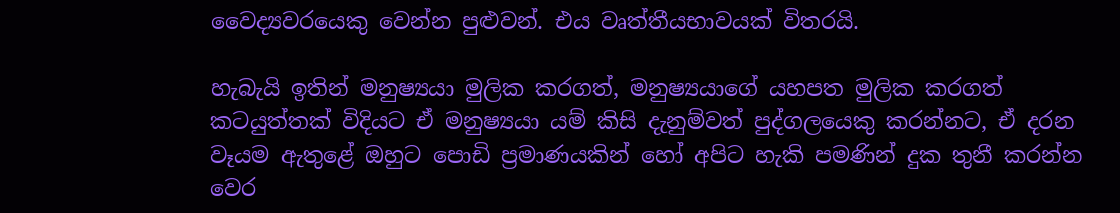වෛද්‍යවරයෙකු වෙන්න පුළුවන්. එය වෘත්තීයභාවයක් විතරයි.

හැබැයි ඉතින් මනුෂ්‍යයා මුලික කරගත්, මනුෂ්‍යයාගේ යහපත මුලික කරගත් කටයුත්තක් විදියට ඒ මනුෂ්‍යයා යම් කිසි දැනුම්වත් පුද්ගලයෙකු කරන්නට, ඒ දරන වෑයම ඇතුළේ ඔහුට පොඩි ප්‍රමාණයකින් හෝ අපිට හැකි පමණින් දුක තුනී කරන්න වෙර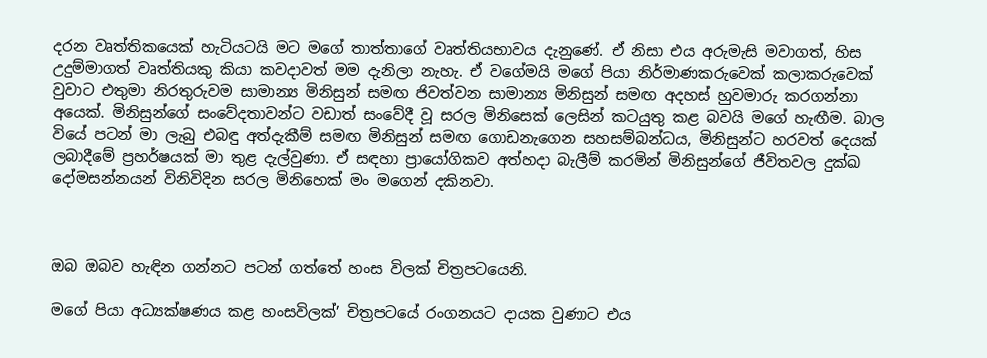දරන වෘත්තිකයෙක් හැටියටයි මට මගේ තාත්තාගේ වෘත්තියභාවය දැනුණේ. ඒ නිසා එය අරුමැසි මවාගත්, හිස උදුම්මාගත් වෘත්තියකු කියා කවදාවත් මම දැනිලා නැහැ. ඒ වගේමයි මගේ පියා නිර්මාණකරුවෙක් කලාකරුවෙක් වුවාට එතුමා නිරතුරුවම සාමාන්‍ය මිනිසුන් සමඟ ජිවත්වන සාමාන්‍ය මිනිසුන් සමඟ අදහස් හුවමාරු කරගන්නා අයෙක්. මිනිසුන්ගේ සංවේදතාවන්ට වඩාත් සංවේදී වූ සරල මිනිසෙක් ලෙසින් කටයුතු කළ බවයි මගේ හැඟීම. බාල වියේ පටන් මා ලැබු එබඳු අත්දැකීම් සමඟ මිනිසුන් සමඟ ගොඩනැගෙන සහසම්බන්ධය, මිනිසුන්ට හරවත් දෙයක් ලබාදීමේ ප්‍රහර්ෂයක් මා තුළ දැල්වුණා. ඒ සඳහා ප්‍රායෝගිකව අත්හදා බැලීම් කරමින් මිනිසුන්ගේ ජීවිතවල දුක්ඛ දෝමසන්නයන් විනිවිදින සරල මිනිහෙක් මං මගෙන් දකිනවා.



ඔබ ඔබව හැඳින ගන්නට පටන් ගත්තේ හංස විලක් චිත්‍රපටයෙනි.

මගේ පියා අධ්‍යක්ෂණය කළ හංසවිලක්’ චිත්‍රපටයේ රංගනයට දායක වුණාට එය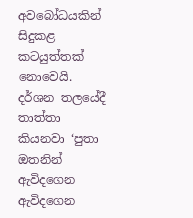අවබෝධයකින් සිදුකළ කටයුත්තක් නොවෙයි. දර්ශන තලයේදී තාත්තා කියනවා ‘පුතා ඔතනින් ඇවිදගෙන ඇවිදගෙන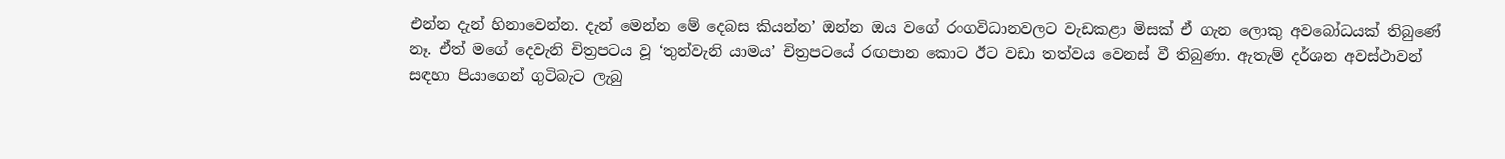එන්න දැන් හිනාවෙන්න. දැන් මෙන්න මේ දෙබස කියන්න’ ඔන්න ඔය වගේ රංගවිධානවලට වැඩකළා මිසක් ඒ ගැන ලොකු අවබෝධයක් තිබුණේ නෑ. ඒත් මගේ දෙවැනි චිත්‍රපටය වූ ‘තුන්වැනි යාමය’ චිත්‍රපටයේ රඟපාන කොට ඊට වඩා තත්වය වෙනස් වී තිබුණා. ඇතැම් දර්ශන අවස්ථාවන් සඳහා පියාගෙන් ගුටිබැට ලැබු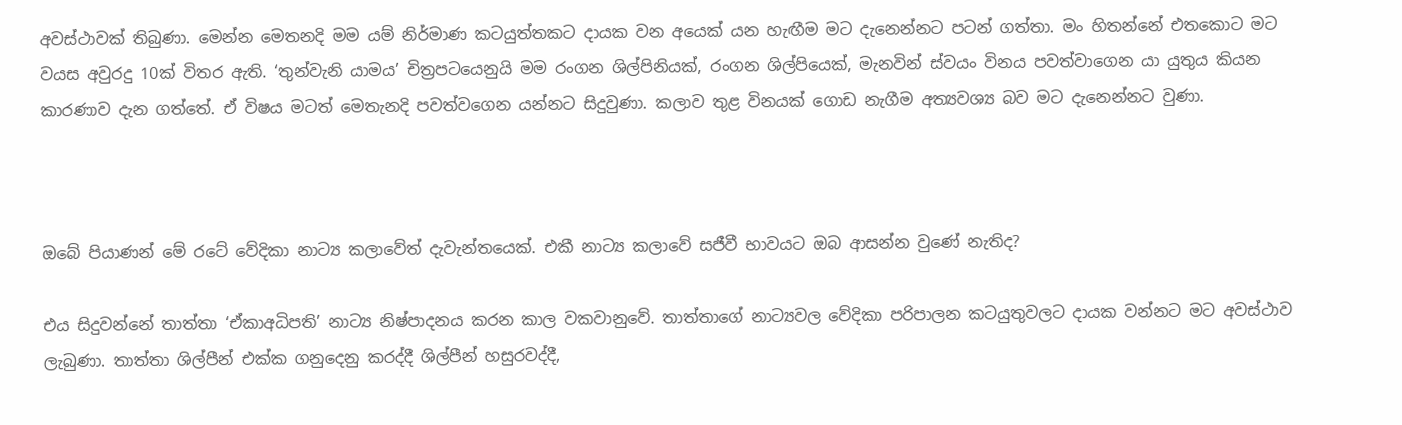අවස්ථාවක් තිබුණා. මෙන්න මෙතනදි මම යම් නිර්මාණ කටයුත්තකට දායක වන අයෙක් යන හැඟීම මට දැනෙන්නට පටන් ගත්තා. මං හිතන්නේ එතකොට මට වයස අවුරදු 10ක් විතර ඇති. ‘තුන්වැනි යාමය’ චිත්‍රපටයෙනුයි මම රංගන ශිල්පිනියක්, රංගන ශිල්පියෙක්, මැනවින් ස්වයං විනය පවත්වාගෙන යා යුතුය කියන කාරණාව දැන ගත්තේ. ඒ විෂය මටත් මෙතැනදි පවත්වගෙන යන්නට සිදුවුණා. කලාව තුළ විනයක් ගොඩ නැගීම අත්‍යවශ්‍ය බව මට දැනෙන්නට වුණා.



ඔබේ පියාණන් මේ රටේ වේදිකා නාට්‍ය කලාවේත් දැවැන්තයෙක්. එකී නාට්‍ය කලාවේ සජීවී භාවයට ඔබ ආසන්න වුණේ නැතිද?

එය සිදුවන්නේ තාත්තා ‘ඒකාඅධිපති’ නාට්‍ය නිෂ්පාදනය කරන කාල වකවානුවේ. තාත්තාගේ නාට්‍යවල වේදිකා පරිපාලන කටයුතුවලට දායක වන්නට මට අවස්ථාව ලැබුණා. තාත්තා ශිල්පීන් එක්ක ගනුදෙනු කරද්දී ශිල්පීන් හසුරවද්දී,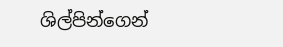ශිල්පින්ගෙන්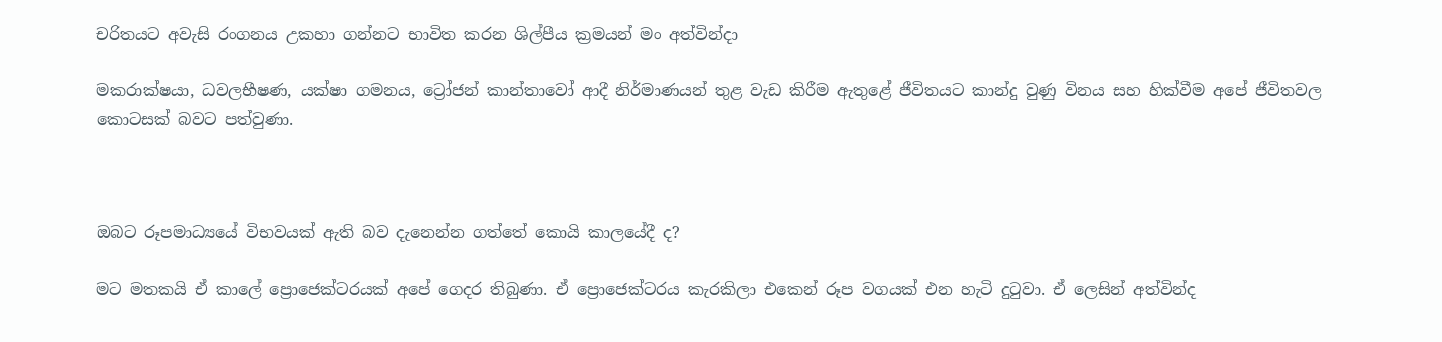චරිතයට අවැසි රංගනය උකහා ගන්නට භාවිත කරන ශිල්පීය ක්‍රමයන් මං අත්වින්දා

මකරාක්ෂයා, ධවලභීෂණ, යක්ෂා ගමනය, ට්‍රෝජන් කාන්තාවෝ ආදී නිර්මාණයන් තුළ වැඩ කිරීම ඇතුළේ ජීවිතයට කාන්දු වුණු විනය සහ හික්වීම අපේ ජීවිතවල කොටසක් බවට පත්වුණා.



ඔබට රූපමාධ්‍යයේ විභවයක් ඇති බව දැනෙන්න ගත්තේ කොයි කාලයේදී ද?

මට මතකයි ඒ කාලේ ප්‍රොජෙක්ටරයක් අපේ ගෙදර තිබුණා. ඒ ප්‍රොජෙක්ටරය කැරකිලා එකෙන් රූප වගයක් එන හැටි දුටුවා. ඒ ලෙසින් අත්වින්ද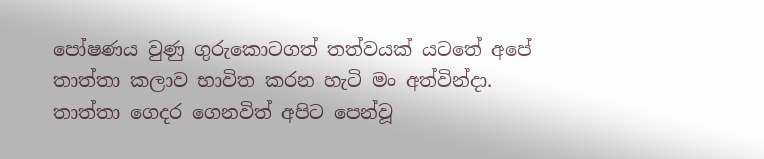පෝෂණය වුණු ගුරුකොටගත් තත්වයක් යටතේ අපේ තාත්තා කලාව භාවිත කරන හැටි මං අත්වින්දා. තාත්තා ගෙදර ගෙනවිත් අපිට පෙන්වූ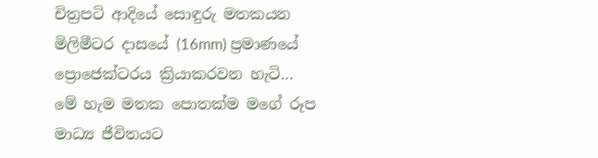චිත්‍රපටි ආදියේ සොඳුරු මතකයන මිලිමීටර දාසයේ (16mm) ප්‍රමාණයේ ප්‍රොජෙක්ටරය ක්‍රියාකරවන හැටි… මේ හැම මතක පොතක්ම මගේ රූප මාධ්‍ය ජීවිතයට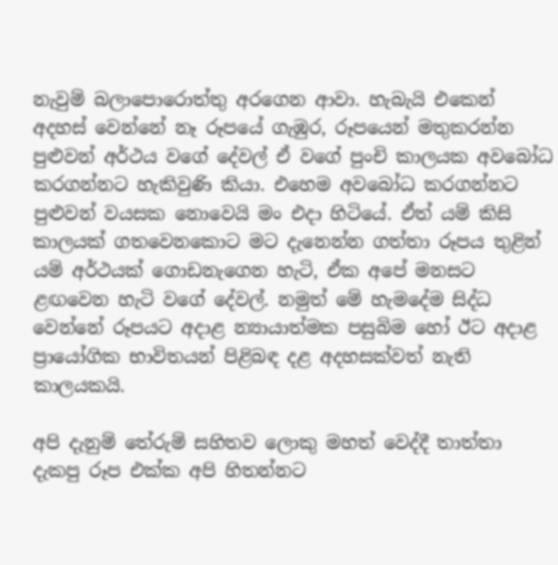නැවුම් බලාපොරොත්තු අරගෙන ආවා. හැබැයි එකෙන් අදහස් වෙන්නේ නෑ රූපයේ ගැඹුර, රූපයෙන් මතුකරන්න පුළුවන් අර්ථය වගේ දේවල් ඒ වගේ පුංචි කාලයක අවබෝධ කරගන්නට හැකිවුණි කියා. එහෙම අවබෝධ කරගන්නට පුළුවන් වයසක නොවෙයි මං එදා හිටියේ. ඒත් යම් කිසි කාලයක් ගතවෙනකොට මට දැනෙන්න ගත්තා රූපය තුළින් යම් අර්ථයක් ගොඩනැගෙන හැටි, ඒක අපේ මනසට ළඟවෙන හැටි වගේ දේවල්. නමුත් මේ හැමදේම සිද්ධ වෙන්නේ රූපයට අදාළ න්‍යායාත්මක පසුබිම හෝ ඊට අදාළ ප්‍රායෝගික භාවිතයන් පිළිබඳ දළ අදහසක්වත් නැති කාලයකයි.

අපි දැනුම් තේරුම් සහිතව ලොකු මහත් වෙද්දී තාත්තා දැකපු රූප එක්ක අපි හිතන්නට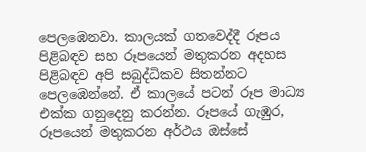පෙලඹෙනවා. කාලයක් ගතවෙද්දී රූපය පිළිබඳව සහ රූපයෙන් මතුකරන අදහස පිළිබඳව අපි සබුද්ධිකව සිතන්නට පෙලඹෙන්නේ. ඒ කාලයේ පටන් රූප මාධ්‍ය එක්ක ගනුදෙනු කරන්න. රූපයේ ගැඹුර, රූපයෙන් මතුකරන අර්ථය ඔස්සේ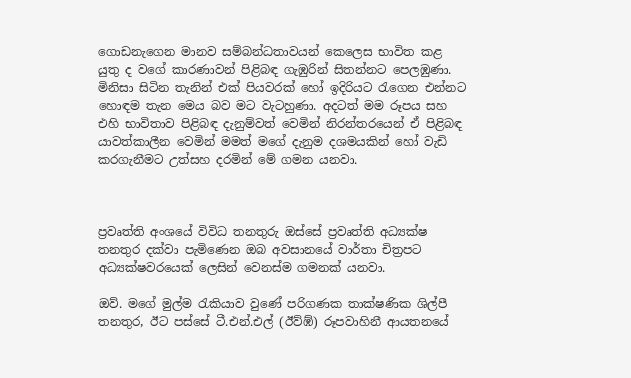ගොඩනැගෙන මානව සම්බන්ධතාවයන් කෙලෙස භාවිත කළ යුතු ද වගේ කාරණාවන් පිළිබඳ ගැඹුරින් සිතන්නට පෙලඹුණා. මිනිසා සිටින තැනින් එක් පියවරක් හෝ ඉදිරියට රැගෙන එන්නට හොඳම තැන මෙය බව මට වැටහුණා. අදටත් මම රූපය සහ එහි භාවිතාව පිළිබඳ දැනුම්වත් වෙමින් නිරන්තරයෙන් ඒ පිළිබඳ යාවත්කාලීන වෙමින් මමත් මගේ දැනුම දශමයකින් හෝ වැඩි කරගැනීමට උත්සහ දරමින් මේ ගමන යනවා.



ප්‍රවෘත්ති අංශයේ විවිධ තනතුරු ඔස්සේ ප්‍රවෘත්ති අධ්‍යක්ෂ තනතුර දක්වා පැමිණෙන ඔබ අවසානයේ වාර්තා චිත්‍රපට අධ්‍යක්ෂවරයෙක් ලෙසින් වෙනස්ම ගමනක් යනවා.

ඔව්. මගේ මුල්ම රැකියාව වුණේ පරිගණක තාක්ෂණික ශිල්පී තනතුර, ඊට පස්සේ ටී.එන්.එල් (ඊව්ඹ්) රූපවාහිනී ආයතනයේ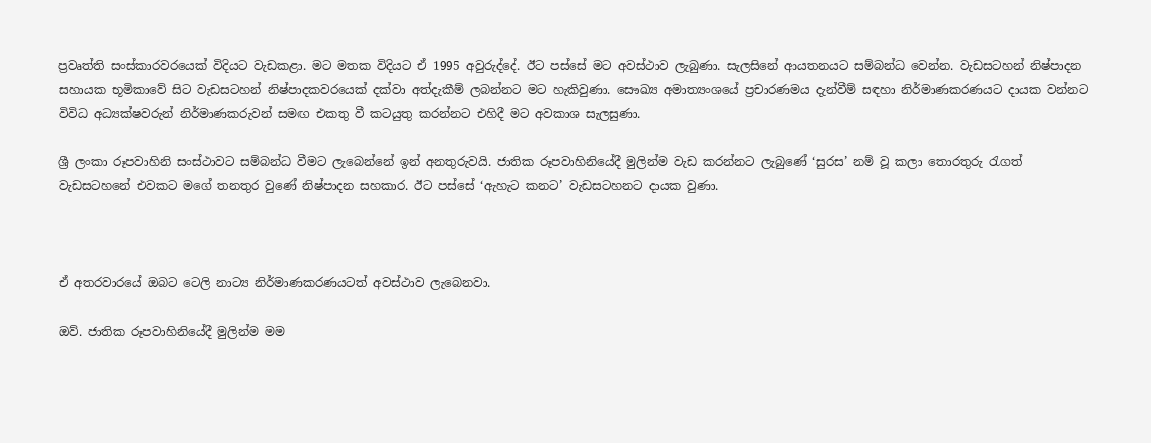ප්‍රවෘත්ති සංස්කාරවරයෙක් විදියට වැඩකළා. මට මතක විදියට ඒ 1995 අවුරුද්දේ. ඊට පස්සේ මට අවස්ථාව ලැබුණා. සැලසිනේ ආයතනයට සම්බන්ධ වෙන්න. වැඩසටහන් නිෂ්පාදන සහායක භූමිකාවේ සිට වැඩසටහන් නිෂ්පාදකවරයෙක් දක්වා අත්දැකීම් ලබන්නට මට හැකිවුණා. සෞඛ්‍ය අමාත්‍යංශයේ ප්‍රචාරණමය දැන්වීම් සඳහා නිර්මාණකරණයට දායක වන්නට විවිධ අධ්‍යක්ෂවරුන් නිර්මාණකරුවන් සමඟ එකතු වී කටයුතු කරන්නට එහිදී මට අවකාශ සැලසුණා.

ශ්‍රී ලංකා රූපවාහිනි සංස්ථාවට සම්බන්ධ වීමට ලැබෙන්නේ ඉන් අනතුරුවයි. ජාතික රූපවාහිනියේදී මුලින්ම වැඩ කරන්නට ලැබුණේ ‘සුරස’ නම් වූ කලා තොරතුරු රැගත් වැඩසටහනේ එවකට මගේ තනතුර වුණේ නිෂ්පාදන සහකාර. ඊට පස්සේ ‘ඇහැට කනට’ වැඩසටහනට දායක වුණා.



ඒ අතරවාරයේ ඔබට ටෙලි නාට්‍ය නිර්මාණකරණයටත් අවස්ථාව ලැබෙනවා.

ඔව්. ජාතික රූපවාහිනියේදී මුලින්ම මම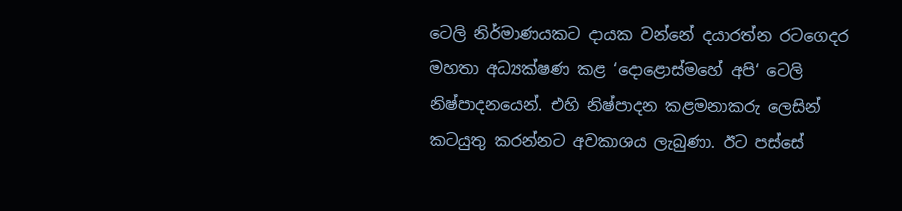ටෙලි නිර්මාණයකට දායක වන්නේ දයාරත්න රටගෙදර මහතා අධ්‍යක්ෂණ කළ ‘දොළොස්මහේ අපි‘ ටෙලි නිෂ්පාදනයෙන්. එහි නිෂ්පාදන කළමනාකරු ලෙසින් කටයුතු කරන්නට අවකාශය ලැබුණා. ඊට පස්සේ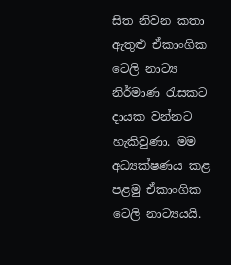සිත නිවන කතා ඇතුළු ඒකාංගික ටෙලි නාට්‍ය නිර්මාණ රැසකට දායක වන්නට හැකිවුණා. මම අධ්‍යක්ෂණය කළ පළමු ඒකාංගික ටෙලි නාට්‍යයයි.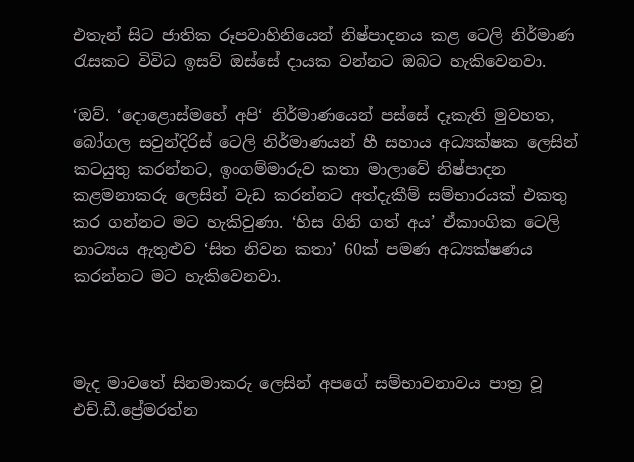එතැන් සිට ජාතික රූපවාහිනියෙන් නිෂ්පාදනය කළ ටෙලි නිර්මාණ රැසකට විවිධ ඉසව් ඔස්සේ දායක වන්නට ඔබට හැකිවෙනවා.

‘ඔව්. ‘දොළොස්මහේ අපි‘ නිර්මාණයෙන් පස්සේ දෑකැති මුවහත, බෝගල සවුන්දිරිස් ටෙලි නිර්මාණයන් හී සහාය අධ්‍යක්ෂක ලෙසින් කටයුතු කරන්නට, ඉංගම්මාරුව කතා මාලාවේ නිෂ්පාදන කළමනාකරු ලෙසින් වැඩ කරන්නට අත්දැකීම් සම්භාරයක් එකතු කර ගන්නට මට හැකිවුණා. ‘හිස ගිනි ගත් අය’ ඒකාංගික ටෙලි නාට්‍යය ඇතුළුව ‘සිත නිවන කතා’ 60ක් පමණ අධ්‍යක්ෂණය කරන්නට මට හැකිවෙනවා.



මැද මාවතේ සිනමාකරු ලෙසින් අපගේ සම්භාවනාවය පාත්‍ර වූ එච්.ඩී.ප්‍රේමරත්න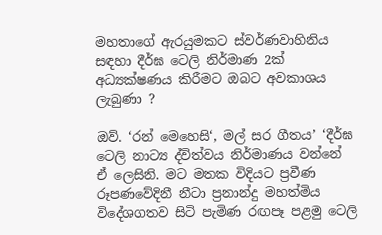මහතාගේ ඇරයුමකට ස්වර්ණවාහිනිය සඳහා දීර්ඝ ටෙලි නිර්මාණ 2ක් අධ්‍යක්ෂණය කිරීමට ඔබට අවකාශය ලැබුණා ?

ඔව්. ‘රන් මෙහෙසි‘, මල් සර ගීතය’ ‘දීර්ඝ ටෙලි නාට්‍ය ද්විත්වය නිර්මාණය වන්නේ ඒ ලෙසිනි. මට මතක විදියට ප්‍රවීණ රූපණවේදිනී නීටා ප්‍රනාන්දු මහත්මිය විදේශගතව සිටි පැමිණ රඟපෑ පළමු ටෙලි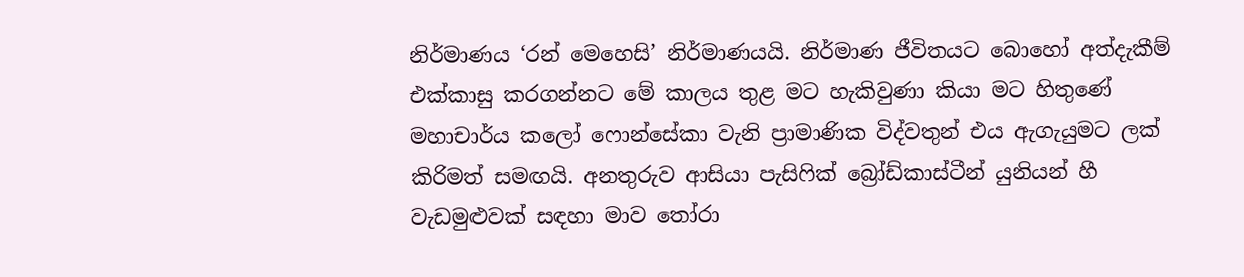නිර්මාණය ‘රන් මෙහෙසි’ නිර්මාණයයි. නිර්මාණ ජීවිතයට බොහෝ අත්දැකීම් එක්කාසු කරගන්නට මේ කාලය තුළ මට හැකිවුණා කියා මට හිතුණේ මහාචාර්ය කලෝ ෆොන්සේකා වැනි ප්‍රාමාණික විද්වතුන් එය ඇගැයුමට ලක් කිරිමත් සමඟයි. අනතුරුව ආසියා පැසිෆික් බ්‍රෝඩ්කාස්ටීන් යුනියන් හී වැඩමුළුවක් සඳහා මාව තෝරා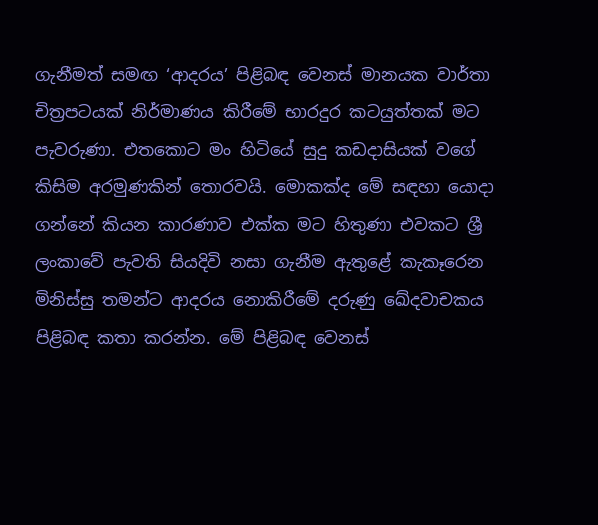ගැනීමත් සමඟ ‘ආදරය’ පිළිබඳ වෙනස් මානයක වාර්තා චිත්‍රපටයක් නිර්මාණය කිරීමේ භාරදුර කටයුත්තක් මට පැවරුණා. එතකොට මං හිටියේ සුදු කඩදාසියක් වගේ කිසිම අරමුණකින් තොරවයි. මොකක්ද මේ සඳහා යොදා ගන්නේ කියන කාරණාව එක්ක මට හිතුණා එවකට ශ්‍රී ලංකාවේ පැවති සියදිවි නසා ගැනීම ඇතුළේ කැකෑරෙන මිනිස්සු තමන්ට ආදරය නොකිරීමේ දරුණු ඛේදවාචකය පිළිබඳ කතා කරන්න. මේ පිළිබඳ වෙනස්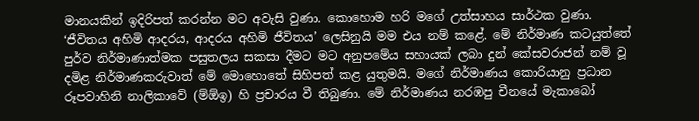මානයකින් ඉදිරිපත් කරන්න මට අවැසි වුණා. කොහොම හරි මගේ උත්සාහය සාර්ථක වුණා. ‘ජීවිතය අහිමි ආදරය, ආදරය අහිමි ජීවිතය’ ලෙසිනුයි මම එය නම් කළේ. මේ නිර්මාණ කටයුත්තේ පුර්ව නිර්මාණාත්මක පසුතලය සකසා දීමට මට අනුපමේය සහායක් ලබා දුන් කේසවරාජන් නම් වූ දමිළ නිර්මාණකරුවාත් මේ මොහොතේ සිහිපත් කළ යුතුමයි. මගේ නිර්මාණය කොරියානු ප්‍රධාන රූපවාහිනි නාලිකාවේ (ම්ඕඉ) හි ප්‍රචාරය වී තිබුණා. මේ නිර්මාණය නරඹපු චීනයේ මැකාබෝ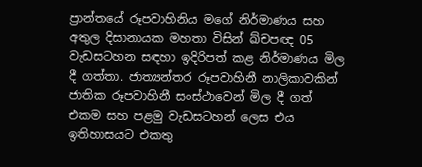ප්‍රාන්තයේ රූපවාහිනිය මගේ නිර්මාණය සහ අතුල දිසානායක මහතා විසින් ඛ්චපඥ 05 වැඩසටහන සඳහා ඉදිරිපත් කළ නිර්මාණය මිල දී ගත්තා. ජාත්‍යන්තර රූපවාහිනී නාලිකාවකින් ජාතික රූපවාහිනී සංස්ථාවෙන් මිල දී ගත් එකම සහ පළමු වැඩසටහන් ලෙස එය ඉතිහාසයට එකතු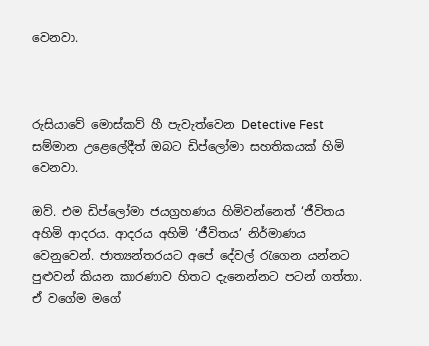වෙනවා.



රුසියාවේ මොස්කව් හී පැවැත්වෙන Detective Fest  සම්මාන උළෙලේදීත් ඔබට ඩිප්ලෝමා සහතිකයක් හිමි වෙනවා.

ඔව්. එම ඩිප්ලෝමා ජයග්‍රහණය හිමිවන්නෙත් ‘ජීවිතය අහිමි ආදරය. ආදරය අහිමි ‘ජීවිතය’ නිර්මාණය වෙනුවෙන්. ජාත්‍යන්තරයට අපේ දේවල් රැගෙන යන්නට පුළුවන් කියන කාරණාව හිතට දැනෙන්නට පටන් ගත්තා. ඒ වගේම මගේ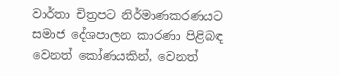වාර්තා චිත්‍රපට නිර්මාණකරණයට සමාජ දේශපාලන කාරණා පිළිබඳ වෙනත් කෝණයකින්, වෙනත්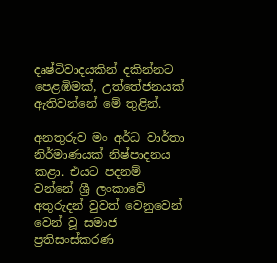දෘෂ්ටිවාදයකින් දකින්නට පෙළඹිමක්, උත්තේජනයක් ඇතිවන්නේ මේ තුළින්.

අනතුරුව මං අර්ධ වාර්තා නිර්මාණයක් නිෂ්පාදනය කළා. එයට පදනම් වන්නේ ශ්‍රී ලංකාවේ අතුරුදන් වුවත් වෙනුවෙන් වෙන් වූ සමාජ ප්‍රතිසංස්කරණ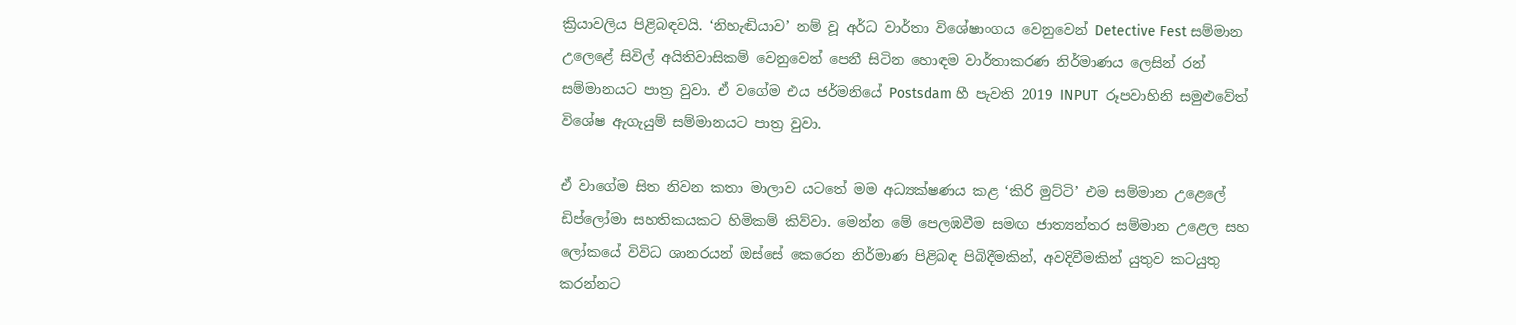ක්‍රියාවලිය පිළිබඳවයි. ‘නිහැඬියාව’ නම් වූ අර්ධ වාර්තා විශේෂාංගය වෙනුවෙන් Detective Fest සම්මාන උලෙළේ සිවිල් අයිතිවාසිකම් වෙනුවෙන් පෙනී සිටින හොඳම වාර්තාකරණ නිර්මාණය ලෙසින් රන් සම්මානයට පාත්‍ර වුවා. ඒ වගේම එය ජර්මනියේ Postsdam හී පැවති 2019 INPUT  රූපවාහිනි සමුළුවේත් විශේෂ ඇගැයුම් සම්මානයට පාත්‍ර වුවා.

ඒ වාගේම සිත නිවන කතා මාලාව යටතේ මම අධ්‍යක්ෂණය කළ ‘කිරි මුට්ටි’ එම සම්මාන උළෙලේ ඩිප්ලෝමා සහතිකයකට හිමිකම් කිව්වා. මෙන්න මේ පෙලඹවීම සමඟ ජාත්‍යන්තර සම්මාන උළෙල සහ ලෝකයේ විවිධ ශානරයන් ඔස්සේ කෙරෙන නිර්මාණ පිළිබඳ පිබිදීමකින්, අවදිවීමකින් යුතුව කටයුතු කරන්නට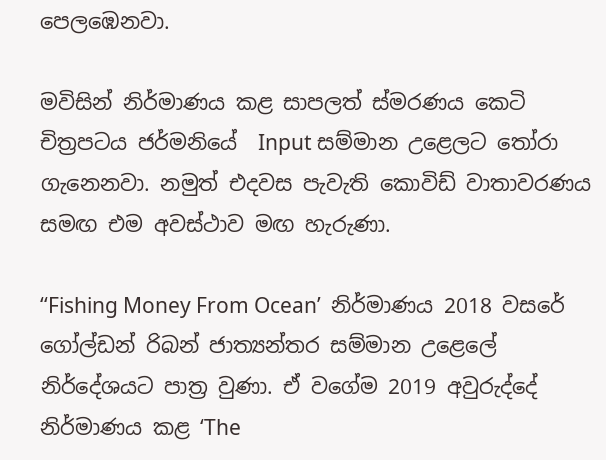පෙලඹෙනවා.

මවිසින් නිර්මාණය කළ සාපලත් ස්මරණය කෙටි චිත්‍රපටය ජර්මනියේ  Input සම්මාන උළෙලට තෝරා ගැනෙනවා. නමුත් එදවස පැවැති කොවිඩ් වාතාවරණය සමඟ එම අවස්ථාව මඟ හැරුණා.

‘‘Fishing Money From Ocean’  නිර්මාණය 2018 වසරේ ගෝල්ඩන් රිබන් ජාත්‍යන්තර සම්මාන උළෙලේ නිර්දේශයට පාත්‍ර වුණා. ඒ වගේම 2019 අවුරුද්දේ නිර්මාණය කළ ‘The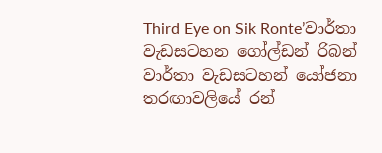Third Eye on Sik Ronte’වාර්තා වැඩසටහන ගෝල්ඩන් රිබන් වාර්තා වැඩසටහන් යෝජනා තරඟාවලියේ රන්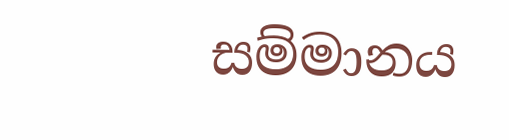සම්මානය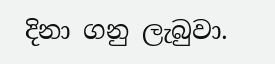දිනා ගනු ලැබුවා.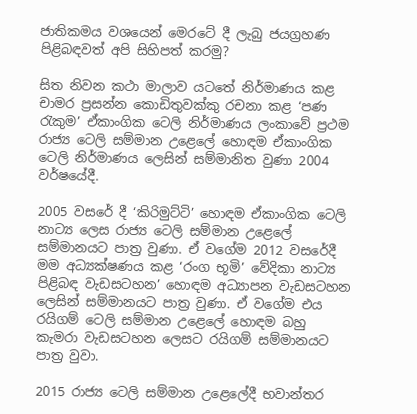ජාතිකමය වශයෙන් මෙරටේ දී ලැබු ජයග්‍රහණ පිළිබඳවත් අපි සිහිපත් කරමු?

සිත නිවන කථා මාලාව යටතේ නිර්මාණය කළ චාමර ප්‍රසන්න කොඩිතුවක්කු රචනා කළ ‘පණ රැකුම’ ඒකාංගික ටෙලි නිර්මාණය ලංකාවේ ප්‍රථම රාජ්‍ය ටෙලි සම්මාන උළෙලේ හොඳම ඒකාංගික ටෙලි නිර්මාණය ලෙසින් සම්මානිත වුණා 2004 වර්ෂයේදී.

2005 වසරේ දී ‘කිරිමුට්ටි’ හොඳම ඒකාංගික ටෙලි නාට්‍ය ලෙස රාජ්‍ය ටෙලි සම්මාන උළෙලේ සම්මානයට පාත්‍ර වුණා. ඒ වගේම 2012 වසරේදී මම අධ්‍යක්ෂණය කළ ‘රංග භූමි’ වේදිකා නාට්‍ය පිළිබඳ වැඩසටහන’ හොඳම අධ්‍යාපන වැඩසටහන ලෙසින් සම්මානයට පාත්‍ර වුණා. ඒ වගේම එය රයිගම් ටෙලි සම්මාන උළෙලේ හොඳම බහු කැමරා වැඩසටහන ලෙසට රයිගම් සම්මානයට පාත්‍ර වුවා.

2015 රාජ්‍ය ටෙලි සම්මාන උළෙලේදී භවාන්තර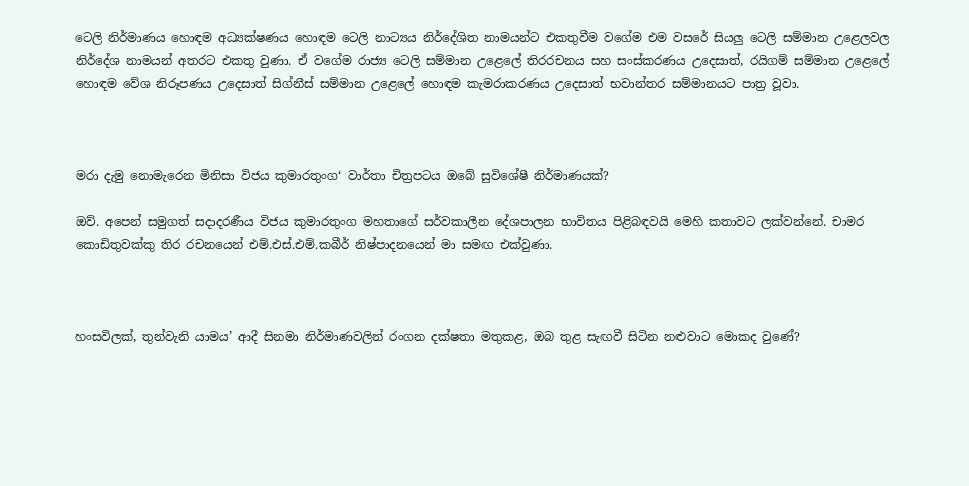ටෙලි නිර්මාණය හොඳම අධ්‍යක්ෂණය හොඳම ටෙලි නාට්‍යය නිර්දේශිත නාමයන්ට එකතුවීම වගේම එම වසරේ සියලු ටෙලි සම්මාන උළෙලවල නිර්දේශ නාමයන් අතරට එකතු වුණා. ඒ වගේම රාජ්‍ය ටෙලි සම්මාන උළෙලේ තිරරචනය සහ සංස්කරණය උදෙසාත්, රයිගම් සම්මාන උළෙලේ හොඳම වේශ නිරූපණය උදෙසාත් සිග්නීස් සම්මාන උළෙලේ හොඳම කැමරාකරණය උදෙසාත් භවාන්තර සම්මානයට පාත්‍ර වූවා.



මරා දැමු නොමැරෙන මිනිසා විජය කුමාරතුංග‘ වාර්තා චිත්‍රපටය ඔබේ සුවිශේෂී නිර්මාණයක්?

ඔව්. අපෙන් සමුගත් සදාදරණීය විජය කුමාරතුංග මහතාගේ සර්වකාලීන දේශපාලන භාවිතය පිළිබඳවයි මෙහි කතාවට ලක්වන්නේ. චාමර කොඩිතුවක්කු තිර රචනයෙන් එම්.එස්.එම්.කබීර් නිෂ්පාදනයෙන් මා සමඟ එක්වුණා.



හංසවිලක්, තුන්වැනි යාමය’ ආදී සිනමා නිර්මාණවලින් රංගන දක්ෂතා මතුකළ, ඔබ තුළ සැඟවී සිටින නළුවාට මොකද වුණේ?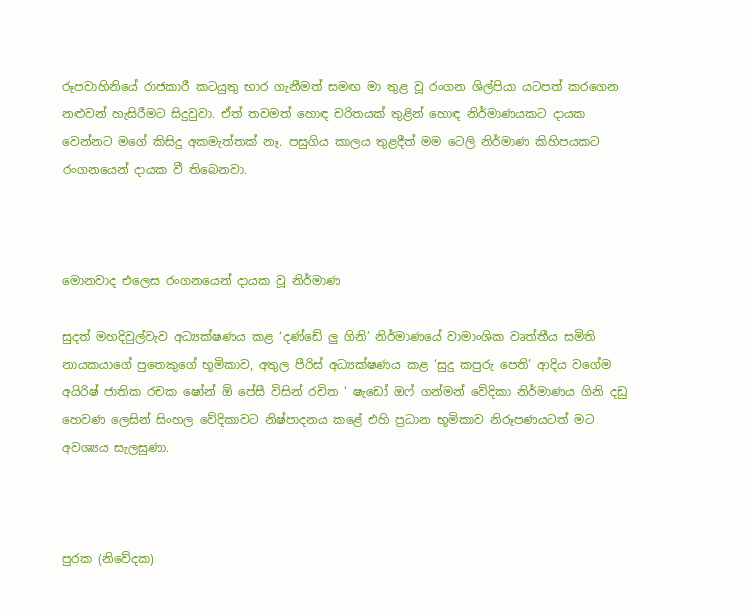රූපවාහිනියේ රාජකාරී කටයුතු භාර ගැනීමත් සමඟ මා තුළ වූ රංගන ශිල්පියා යටපත් කරගෙන නළුවන් හැසිරීමට සිදුවුවා. ඒත් තවමත් හොඳ චරිතයක් තුළින් හොඳ නිර්මාණයකට දායක වෙන්නට මගේ කිසිදු අකමැත්තක් නෑ. පසුගිය කාලය තුළදීත් මම ටෙලි නිර්මාණ කිහිපයකට රංගනයෙන් දායක වී තිබෙනවා.



මොනවාද එලෙස රංගනයෙන් දායක වූ නිර්මාණ

සුදත් මහදිවුල්වැව අධ්‍යක්ෂණය කළ ‘දණ්ඩේ ලු ගිනි’ නිර්මාණයේ වාමාංශික වෘත්තීය සමිති නායකයාගේ පුතෙකුගේ භූමිකාව, අතුල පීරිස් අධ්‍යක්ෂණය කළ ‘සුදු කපුරු පෙති’ ආදිය වගේම අයිරිෂ් ජාතික රචක ෂෝන් ඕ පේසී විසින් රචිත ‘ ෂැඩෝ ඔෆ් ගන්මන් වේදිකා නිර්මාණය ගිනි දඩු හෙවණ ලෙසින් සිංහල වේදිකාවට නිෂ්පාදනය කළේ එහි ප්‍රධාන භූමිකාව නිරූපණයටත් මට අවශ්‍යය සැලසුණා.



පුරක (නිවේදක)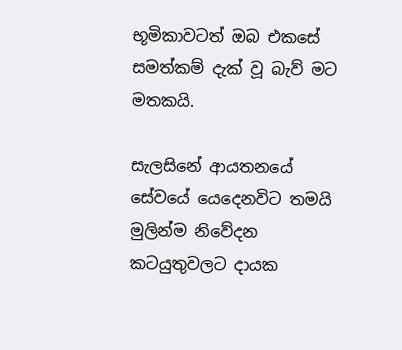භූමිකාවටත් ඔබ එකසේ සමත්කම් දැක් වූ බැව් මට මතකයි.

සැලසිනේ ආයතනයේ සේවයේ යෙදෙනවිට තමයි මුලින්ම නිවේදන කටයුතුවලට දායක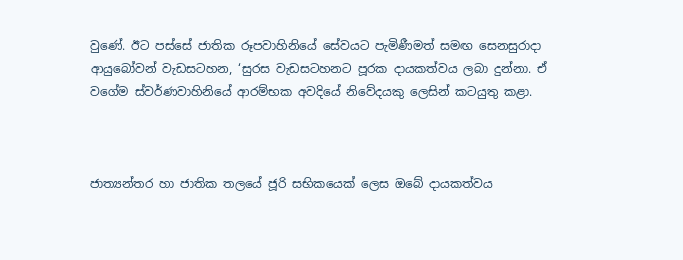වුණේ. ඊට පස්සේ ජාතික රූපවාහිනියේ සේවයට පැමිණීමත් සමඟ සෙනසුරාදා ආයුබෝවන් වැඩසටහන, ‘සුරස වැඩසටහනට පූරක දායකත්වය ලබා දුන්නා. ඒ වගේම ස්වර්ණවාහිනියේ ආරම්භක අවදියේ නිවේදයකු ලෙසින් කටයුතු කළා.



ජාත්‍යන්තර හා ජාතික තලයේ ජූරි සභිකයෙක් ලෙස ඔබේ දායකත්වය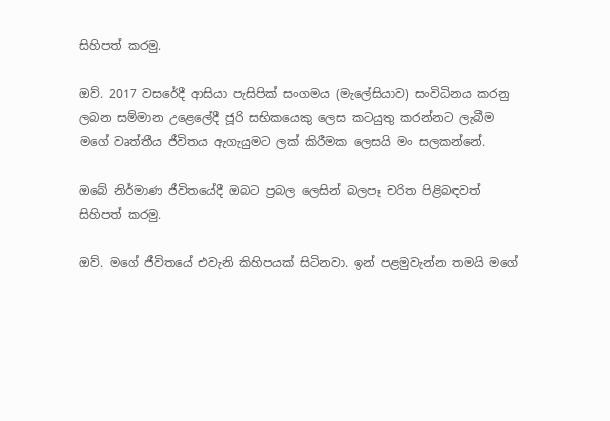සිහිපත් කරමු.

ඔව්. 2017 වසරේදී ආසියා පැසිපික් සංගමය (මැලේසියාව) සංවිධිනය කරනු ලබන සම්මාන උළෙලේදී ජූරි සභිකයෙකු ලෙස කටයුතු කරන්නට ලැබීම මගේ වෘත්තීය ජීවිතය ඇගැයුමට ලක් කිරීමක ලෙසයි මං සලකන්නේ.

ඔබේ නිර්මාණ ජීවිතයේදී ඔබට ප්‍රබල ලෙසින් බලපෑ චරිත පිළිබඳවත් සිහිපත් කරමු.

ඔව්. මගේ ජීවිතයේ එවැනි කිහිපයක් සිටිනවා. ඉන් පළමුවැන්න තමයි මගේ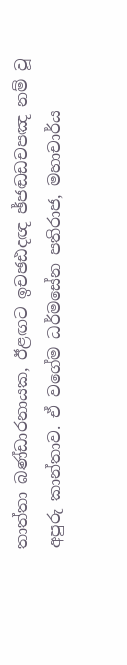තාත්තා බණ්ඩාරනායක, ඊළඟට ඉචඡඪදඥ ඡ්ජඬඩචපඤ නම් වූ අපුරු කාන්තාව. ඒ වගේම ධර්මසේන පතිරාජ, මහාචාර්ය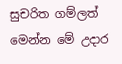සුචරිත ගම්ලත් මෙන්න මේ උදාර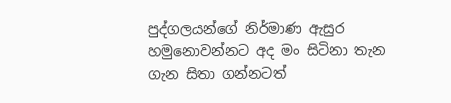පුද්ගලයන්ගේ නිර්මාණ ඇසුර හමුනොවන්නට අද මං සිටිනා තැන ගැන සිතා ගන්නටත්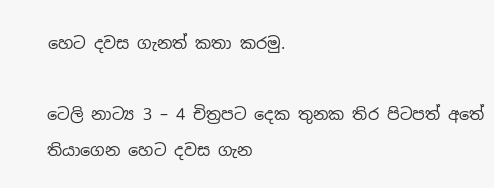හෙට දවස ගැනත් කතා කරමු.

ටෙලි නාට්‍ය 3 – 4 චිත්‍රපට දෙක තුනක තිර පිටපත් අතේ තියාගෙන හෙට දවස ගැන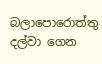බලාපොරොත්තු දල්වා ගෙන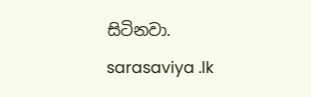සිටිනවා.
sarasaviya .lk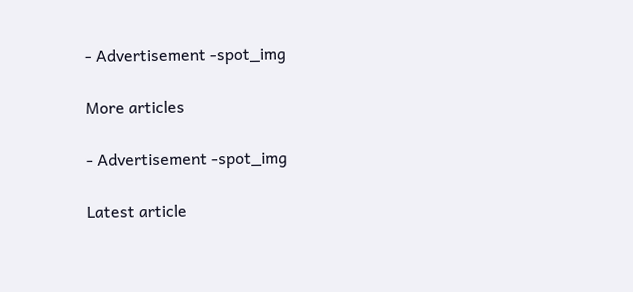- Advertisement -spot_img

More articles

- Advertisement -spot_img

Latest article